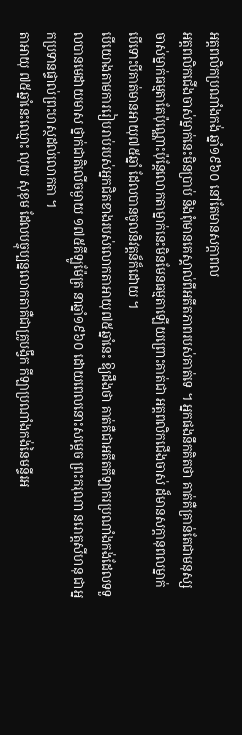អត្តពលិកប្រណាំងកង់ ឆ្នាំ១៩៦០ នៅតែមានសក្តាពល
អត្ដពលិកជើងចាស់ម្នាក់នេះមិនប្រាប់ និងពុំមានគេស្គាល់ពីអតីតភាពរបស់គាត់ទេ ។ អ្នកផងនឹកគិតថា គាត់គឺគ្រាន់តែជាមនុស្សចាស់ម្នាក់ធម្មតាតែប៉ុណ្ណោះប៉ុន្ដែលោកតាម្នាក់នេះមិនមែនធម្មតាឡើយព្រោះគាត់ជា អត្ដពលិកជើងចាស់ ដ៏មានសក្ដានុពលម្នាក់បើទោះបីគាត់មានអាយុ៧៥ឆ្នាំ ដែលបានចូលនិវត្ដន៏ក៏ដោយ ។
បើយោងតាមការរៀបរាប់របស់អ្នកជិតខាងរបស់លោកតាអាយុ៧៥ឆ្នាំនេះ ឱ្យដឹងថា គាត់គឺជាអតីតកីឡាករប្រណាំងកង់ដែលទទួលបានមេដាយមាស ថ្នាក់ជាតិលើចម្ងាយ ១៧៥គីឡូម៉ែត្រ នាឆ្នាំ១៩៦០ ដោយពេលនោះសម្ដេច ព្រះករុណា នរោត្ដសីហនុ ជាអ្នកប្រទានផ្ទាល់ព្រះហស្ថដល់លោកតា ។
តាអាយុ ៧៥ឆ្នាំនេះឈ្មោះ លុយ សុខុម ដែលបច្ចុប្បន្នលោកតាគឺជាគ្រូបង្វឹក កីឡាប្រណាំងកង់នៃមន្ទីរអ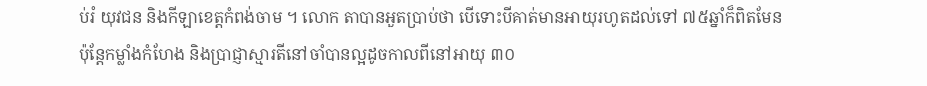ប់រំ យុវជន និងកីឡាខេត្ដកំពង់ចាម ។ លោក តាបានអួតប្រាប់ថា បើទោះបីគាត់មានអាយុរហូតដល់ទៅ ៧៥ឆ្នាំក៏ពិតមែន ប៉ុន្ដែកម្លាំងកំហែង និងប្រាជ្ញាស្មារតីនៅចាំបានល្អដូចកាលពីនៅអាយុ ៣០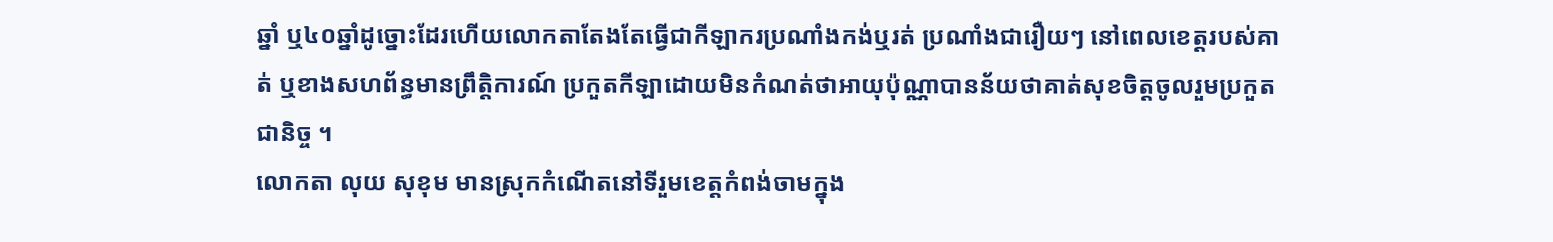ឆ្នាំ ឬ៤០ឆ្នាំដូច្នោះដែរហើយលោកតាតែងតែធ្វើជាកីឡាករប្រណាំងកង់ឬរត់ ប្រណាំងជារឿយៗ នៅពេលខេត្ដរបស់គាត់ ឬខាងសហព័ន្ធមានព្រឹត្ដិការណ៍ ប្រកួតកីឡាដោយមិនកំណត់ថាអាយុប៉ុណ្ណាបានន័យថាគាត់សុខចិត្ដចូលរួមប្រកួតជានិច្ច ។
លោកតា លុយ សុខុម មានស្រុកកំណើតនៅទីរួមខេត្ដកំពង់ចាមក្នុង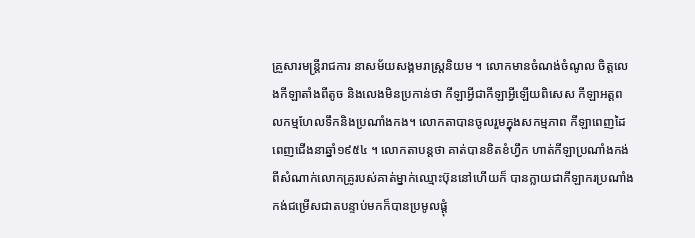គ្រួសារមន្ដ្រីរាជការ នាសម័យសង្គមរាស្ដ្រនិយម ។ លោកមានចំណង់ចំណូល ចិត្ដលេងកីឡាតាំងពីតូច និងលេងមិនប្រកាន់ថា កីឡាអ្វីជាកីឡាអ្វីឡើយពិសេស កីឡាអត្ដពលកម្មហែលទឹកនិងប្រណាំងកង។ លោកតាបានចូលរួមក្នុងសកម្មភាព កីឡាពេញដៃពេញជើងនាឆ្នាំ១៩៥៤ ។ លោកតាបន្ដថា គាត់បានខិតខំហ្វឹក ហាត់កីឡាប្រណាំងកង់ពីសំណាក់លោកគ្រូរបស់គាត់ម្នាក់ឈ្មោះប៊ុននៅហើយក៏ បានក្លាយជាកីឡាករប្រណាំងកង់ជម្រើសជាតបន្ទាប់មកក៏បានប្រមូលផ្ដុំ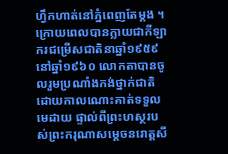ហ្វឹកហាត់នៅភ្នំពេញតែម្ដង ។
ក្រោយពេលបានក្លាយជាកីឡាករជម្រើសជាតិនាឆ្នាំ១៩៥៩ នៅឆ្នាំ១៩៦០ លោកតាបានចូលរួមប្រណាំងកង់ថ្នាក់ជាតិ ដោយកាលណោះគាត់ទទួលមេដាយ ផ្ទាល់ពីព្រះហស្ថរបស់ព្រះករុណាសម្ដេចនរោត្ដសី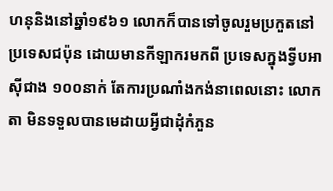ហនុនិងនៅឆ្នាំ១៩៦១ លោកក៏បានទៅចូលរួមប្រកួតនៅប្រទេសជប៉ុន ដោយមានកីឡាករមកពី ប្រទេសក្នុងទ្វីបអាស៊ីជាង ១០០នាក់ តែការប្រណាំងកង់នាពេលនោះ លោកតា មិនទទួលបានមេដាយអ្វីជាដុំកំភួន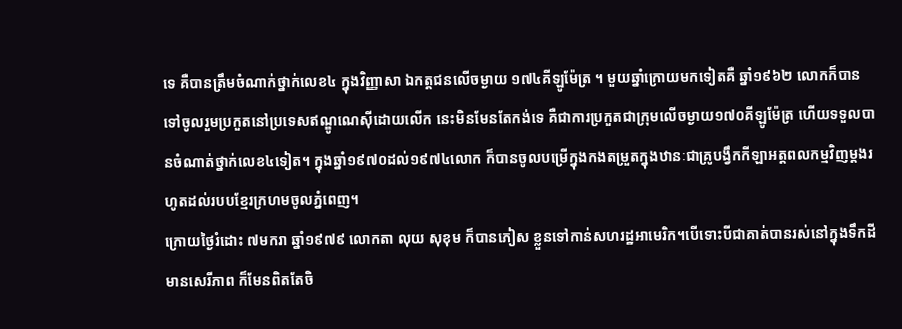ទេ គឺបានត្រឹមចំណាក់ថ្នាក់លេខ៤ ក្នុងវិញ្ញាសា ឯកត្ដជនលើចម្ងាយ ១៧៤គីឡូម៉ែត្រ ។ មួយឆ្នាំក្រោយមកទៀតគឺ ឆ្នាំ១៩៦២ លោកក៏បានទៅចូលរួមប្រកួតនៅប្រទេសឥណ្ឌូណេស៊ីដោយលើក នេះមិនមែនតែកង់ទេ គឺជាការប្រកួតជាក្រុមលើចម្ងាយ១៧០គីឡូម៉ែត្រ ហើយទទួលបានចំណាត់ថ្នាក់លេខ៤ទៀត។ ក្នុងឆ្នាំ១៩៧០ដល់១៩៧៤លោក ក៏បានចូលបម្រើក្នុងកងតម្រួតក្នុងឋានៈជាគ្រូបង្វឹកកីឡាអត្ដពលកម្មវិញម្ដងរហូតដល់របបខ្មែរក្រហមចូលភ្នំពេញ។
ក្រោយថ្ងៃរំដោះ ៧មករា ឆ្នាំ១៩៧៩ លោកតា លុយ សុខុម ក៏បានភៀស ខ្លួនទៅកាន់សហរដ្ឋអាមេរិក។បើទោះបីជាគាត់បានរស់នៅក្នុងទឹកដីមានសេរីភាព ក៏មែនពិតតែចិ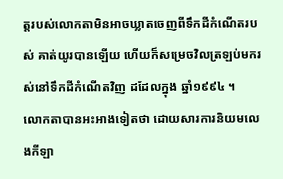ត្ដរបស់លោកតាមិនអាចឃ្លាតចេញពីទឹកដីកំណើតរបស់ គាត់យូរបានឡើយ ហើយក៏សម្រេចវិលត្រឡប់មករស់នៅទឹកដីកំណើតវិញ ដដែលក្នុង ឆ្នាំ១៩៩៤ ។
លោកតាបានអះអាងទៀតថា ដោយសារការនិយមលេងកីឡា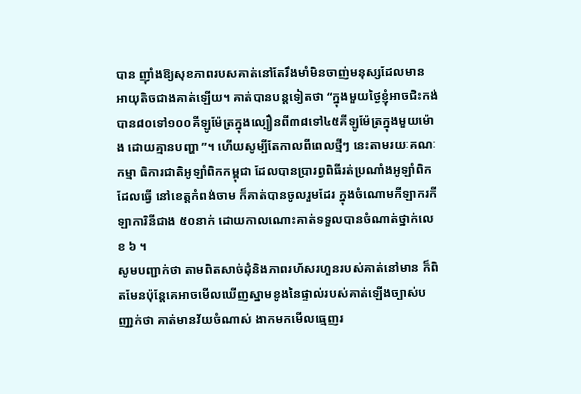បាន ញ៉ាំងឱ្យសុខភាពរបសគាត់នៅតែរឹងមាំមិនចាញ់មនុស្សដែលមាន អាយុតិចជាងគាត់ឡើយ។ គាត់បានបន្ដទៀតថា “ក្នុងមួយថ្ងៃខ្ញុំអាចជិះកង់ បាន៨០ទៅ១០០គីឡូម៉ែត្រក្នុងល្បឿនពី៣៨ទៅ៤៥គីឡូម៉ែត្រក្នុងមួយម៉ោង ដោយគ្មានបញ្ហា ”។ ហើយសូម្បីតែកាលពីពេលថ្មីៗ នេះតាមរយៈគណៈកម្មា ធិការជាតិអូឡាំពិកកម្ពុជា ដែលបានប្រារព្វពិធីរត់ប្រណាំងអូឡាំពិក ដែលធ្វើ នៅខេត្ដកំពង់ចាម ក៏គាត់បានចូលរួមដែរ ក្នុងចំណោមកីឡាករកីឡាការិនីជាង ៥០នាក់ ដោយកាលណោះគាត់ទទួលបានចំណាត់ថ្នាក់លេខ ៦ ។
សូមបញ្ជាក់ថា តាមពិតសាច់ដុំនិងភាពរហ័សរហួនរបស់គាត់នៅមាន ក៏ពិតមែនប៉ុន្ដែគេអាចមើលឃើញស្នាមខូងនៃផ្ទាល់របស់គាត់ឡើងច្បាស់បញា្ជក់ថា គាត់មានវ័យចំណាស់ ងាកមកមើលធ្មេញរ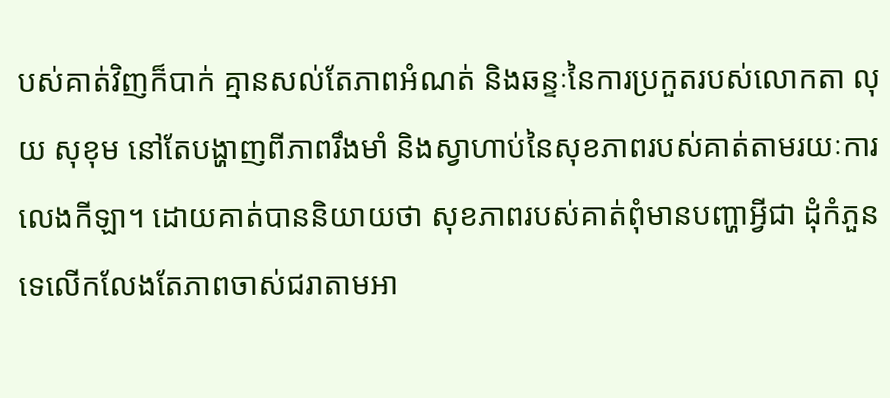បស់គាត់វិញក៏បាក់ គ្មានសល់តែភាពអំណត់ និងឆន្ទៈនៃការប្រកួតរបស់លោកតា លុយ សុខុម នៅតែបង្ហាញពីភាពរឹងមាំ និងស្វាហាប់នៃសុខភាពរបស់គាត់តាមរយៈការ លេងកីឡា។ ដោយគាត់បាននិយាយថា សុខភាពរបស់គាត់ពុំមានបញ្ហាអ្វីជា ដុំកំភួនទេលើកលែងតែភាពចាស់ជរាតាមអា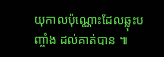យុកាលប៉ុណ្ណោះដែលឆ្លុះបញ្ចាំង ដល់គាត់បាន ៕